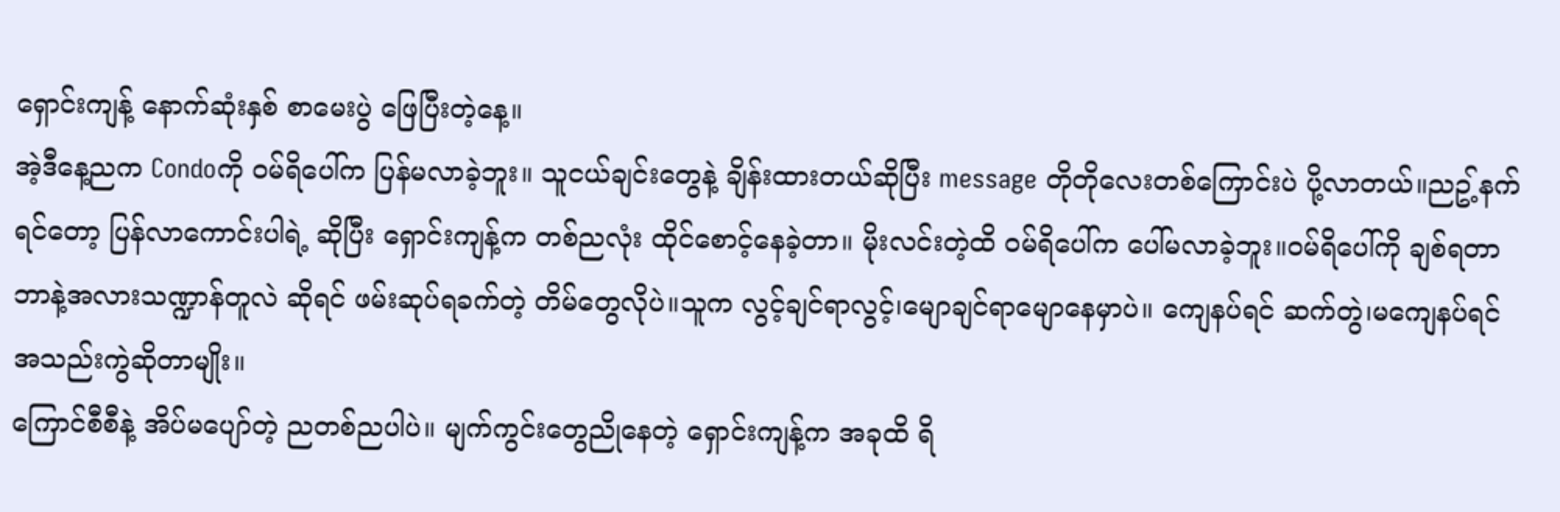ရှောင်းကျန့် နောက်ဆုံးနှစ် စာမေးပွဲ ဖြေပြီးတဲ့နေ့။
အဲ့ဒီနေ့ညက Condoကို ဝမ်ရိပေါ်က ပြန်မလာခဲ့ဘူး။ သူငယ်ချင်းတွေနဲ့ ချိန်းထားတယ်ဆိုပြီး message တိုတိုလေးတစ်ကြောင်းပဲ ပို့လာတယ်။ညဥ့်နက်ရင်တော့ ပြန်လာကောင်းပါရဲ့ ဆိုပြီး ရှောင်းကျန့်က တစ်ညလုံး ထိုင်စောင့်နေခဲ့တာ။ မိုးလင်းတဲ့ထိ ဝမ်ရိပေါ်က ပေါ်မလာခဲ့ဘူး။ဝမ်ရိပေါ်ကို ချစ်ရတာ ဘာနဲ့အလားသဏ္ဍာန်တူလဲ ဆိုရင် ဖမ်းဆုပ်ရခက်တဲ့ တိမ်တွေလိုပဲ။သူက လွင့်ချင်ရာလွင့်၊မျောချင်ရာမျောနေမှာပဲ။ ကျေနပ်ရင် ဆက်တွဲ၊မကျေနပ်ရင် အသည်းကွဲဆိုတာမျိုး။
ကြောင်စီစီနဲ့ အိပ်မပျော်တဲ့ ညတစ်ညပါပဲ။ မျက်ကွင်းတွေညိုနေတဲ့ ရှောင်းကျန့်က အခုထိ ရိ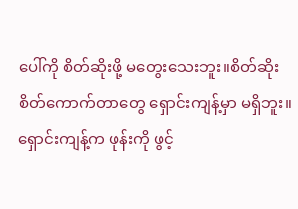ပေါ်ကို စိတ်ဆိုးဖို့ မတွေးသေးဘူး။စိတ်ဆိုးစိတ်ကောက်တာတွေ ရှောင်းကျန့်မှာ မရှိဘူး။ ရှောင်းကျန့်က ဖုန်းကို ဖွင့်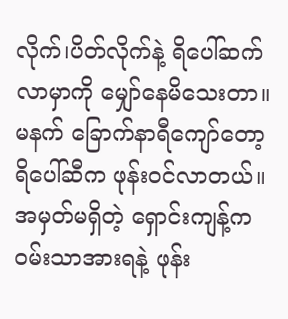လိုက်၊ပိတ်လိုက်နဲ့ ရိပေါ်ဆက်လာမှာကို မျှော်နေမိသေးတာ။
မနက် ခြောက်နာရီကျော်တော့ ရိပေါ်ဆီက ဖုန်းဝင်လာတယ်။ အမှတ်မရှိတဲ့ ရှောင်းကျန့်က ဝမ်းသာအားရနဲ့ ဖုန်း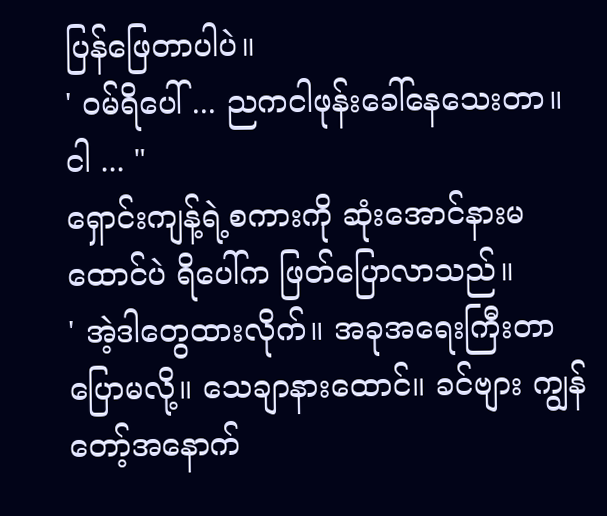ပြန်ဖြေတာပါပဲ။
' ဝမ်ရိပေါ် ... ညကငါဖုန်းခေါ်နေသေးတာ။ ငါ ... "
ရှောင်းကျန့်ရဲ့စကားကို ဆုံးအောင်နားမထောင်ပဲ ရိပေါ်က ဖြတ်ပြောလာသည်။
' အဲ့ဒါတွေထားလိုက်။ အခုအရေးကြီးတာပြောမလို့။ သေချာနားထောင်။ ခင်ဗျား ကျွန်တော့်အနောက်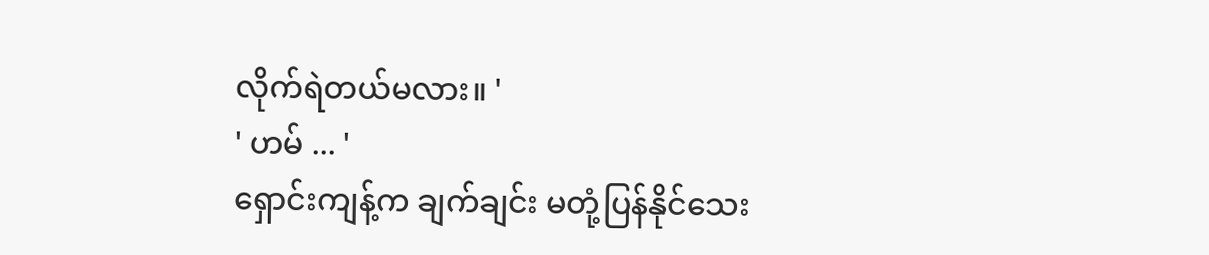လိုက်ရဲတယ်မလား။ '
' ဟမ် ... '
ရှောင်းကျန့်က ချက်ချင်း မတုံ့ပြန်နိုင်သေး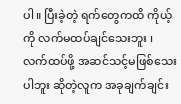ပါ။ ပြီးခဲ့တဲ့ ရက်တွေကထိ ကိုယ့်ကို လက်မထပ်ချင်သေးဘူး ၊ လက်ထပ်ဖို့ အဆင်သင့်မဖြစ်သေးပါဘူး ဆိုတဲ့လူက အခုချက်ချင်း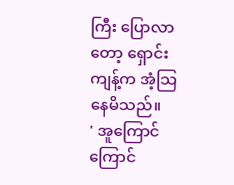ကြီး ပြောလာတော့ ရှောင်းကျန့်က အံ့သြနေမိသည်။
' အူကြောင်ကြောင်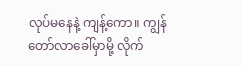လုပ်မနေနဲ့ ကျန့်ကော။ ကျွန်တော်လာခေါ်မှာမို့ လိုက်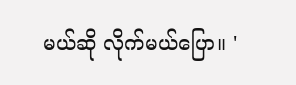မယ်ဆို လိုက်မယ်ပြော။ '